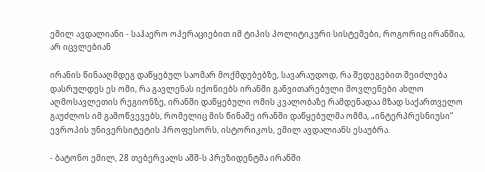ემილ ავდალიანი - საჰაერო ოპერაციებით იმ ტიპის პოლიტიკური სისტემები, როგორიც ირანშია, არ იცვლებიან

ირანის წინააღმდეგ დაწყებულ საომარ მოქმდებებზე, სავარაუდოდ, რა შედეგებით შეიძლება დასრულდეს ეს ომი, რა გავლენას იქონიებს ირანში განვითარებული მოვლენები ახლო აღმოსავლეთის რეგიონზე, ირანში დაწყებული ომის კვალობაზე რამდენადაა მზად საქართველო გაუძლოს იმ გამოწვევებს, რომელიც მის წინაშე ირანში დაწყებულმა ომმა, „ინტერპრესნიუსი“ ევროპის უნივერსიტეტის პროფესორს, ისტორიკოს, ემილ ავდალიანს ესაუბრა.

- ბატონო ემილ, 28 თებერვალს აშშ-ს პრეზიდენტმა ირანში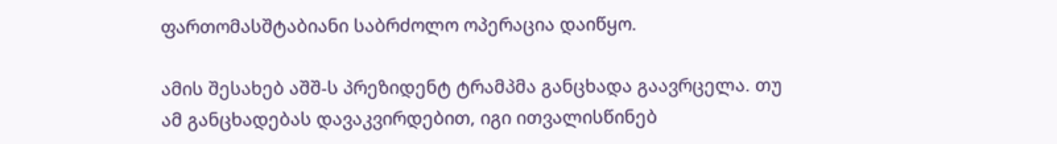ფართომასშტაბიანი საბრძოლო ოპერაცია დაიწყო.

ამის შესახებ აშშ-ს პრეზიდენტ ტრამპმა განცხადა გაავრცელა. თუ ამ განცხადებას დავაკვირდებით, იგი ითვალისწინებ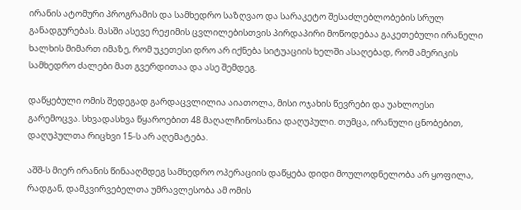ირანის ატომური პროგრამის და სამხედრო საზღვაო და სარაკეტო შესაძლებლობების სრულ განადგურებას. მასში ასევე რეჟიმის ცვლილებისთვის პირდაპირი მოწოდებაა გაკეთებული ირანელი ხალხის მიმართ იმაზე, რომ უკეთესი დრო არ იქნება სიტუაციის ხელში ასაღებად, რომ ამერიკის სამხედრო ძალები მათ გვერდითაა და ასე შემდეგ.

დაწყებული ომის შედეგად გარდაცვლილია აიათოლა, მისი ოჯახის წევრები და უახლოესი გარემოცვა. სხვადასხვა წყაროებით 48 მაღალჩინოსანია დაღუპული. თუმცა, ირანული ცნობებით, დაღუპულთა რიცხვი 15-ს არ აღემატება.

აშშ-ს მიერ ირანის წინააღმდეგ სამხედრო ოპერაციის დაწყება დიდი მოულოდნელობა არ ყოფილა, რადგან, დამკვირვებელთა უმრავლესობა ამ ომის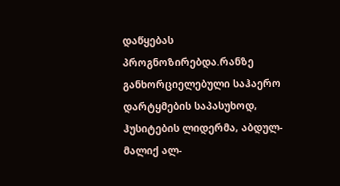დაწყებას პროგნოზირებდა.რანზე განხორციელებული საჰაერო დარტყმების საპასუხოდ, ჰუსიტების ლიდერმა, აბდულ-მალიქ ალ-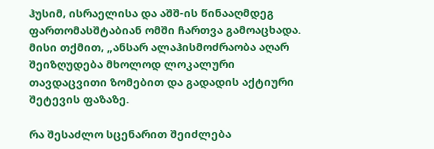ჰუსიმ, ისრაელისა და აშშ-ის წინააღმდეგ ფართომასშტაბიან ომში ჩართვა გამოაცხადა. მისი თქმით, „ანსარ ალაჰისმოძრაობა აღარ შეიზღუდება მხოლოდ ლოკალური თავდაცვითი ზომებით და გადადის აქტიური შეტევის ფაზაზე.

რა შესაძლო სცენარით შეიძლება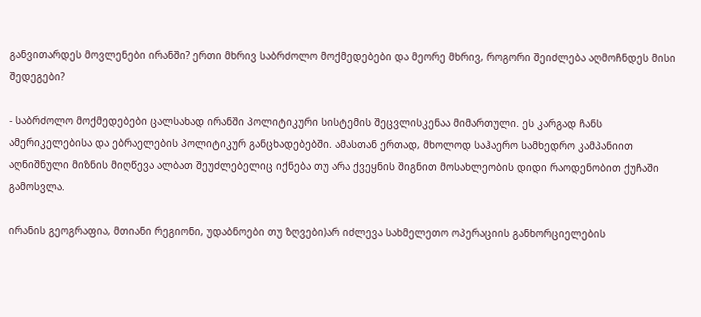განვითარდეს მოვლენები ირანში? ერთი მხრივ საბრძოლო მოქმედებები და მეორე მხრივ, როგორი შეიძლება აღმოჩნდეს მისი შედეგები?

- საბრძოლო მოქმედებები ცალსახად ირანში პოლიტიკური სისტემის შეცვლისკენაა მიმართული. ეს კარგად ჩანს ამერიკელებისა და ებრაელების პოლიტიკურ განცხადებებში. ამასთან ერთად, მხოლოდ საჰაერო სამხედრო კამპანიით აღნიშნული მიზნის მიღწევა ალბათ შეუძლებელიც იქნება თუ არა ქვეყნის შიგნით მოსახლეობის დიდი რაოდენობით ქუჩაში გამოსვლა.

ირანის გეოგრაფია, მთიანი რეგიონი, უდაბნოები თუ ზღვები)არ იძლევა სახმელეთო ოპერაციის განხორციელების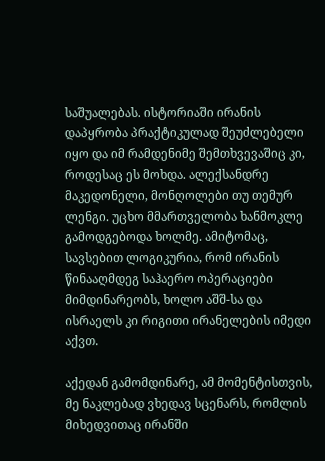საშუალებას. ისტორიაში ირანის დაპყრობა პრაქტიკულად შეუძლებელი იყო და იმ რამდენიმე შემთხვევაშიც კი, როდესაც ეს მოხდა. ალექსანდრე მაკედონელი, მონღოლები თუ თემურ ლენგი. უცხო მმართველობა ხანმოკლე გამოდგებოდა ხოლმე. ამიტომაც, სავსებით ლოგიკურია, რომ ირანის წინააღმდეგ საჰაერო ოპერაციები მიმდინარეობს, ხოლო აშშ-სა და ისრაელს კი რიგითი ირანელების იმედი აქვთ.

აქედან გამომდინარე, ამ მომენტისთვის, მე ნაკლებად ვხედავ სცენარს, რომლის მიხედვითაც ირანში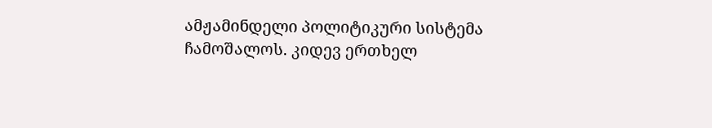ამჟამინდელი პოლიტიკური სისტემა ჩამოშალოს. კიდევ ერთხელ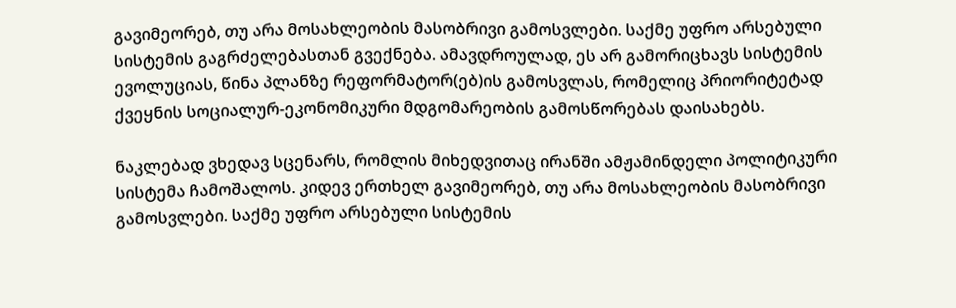გავიმეორებ, თუ არა მოსახლეობის მასობრივი გამოსვლები. საქმე უფრო არსებული სისტემის გაგრძელებასთან გვექნება. ამავდროულად, ეს არ გამორიცხავს სისტემის ევოლუციას, წინა პლანზე რეფორმატორ(ებ)ის გამოსვლას, რომელიც პრიორიტეტად ქვეყნის სოციალურ-ეკონომიკური მდგომარეობის გამოსწორებას დაისახებს.

ნაკლებად ვხედავ სცენარს, რომლის მიხედვითაც ირანში ამჟამინდელი პოლიტიკური სისტემა ჩამოშალოს. კიდევ ერთხელ გავიმეორებ, თუ არა მოსახლეობის მასობრივი გამოსვლები. საქმე უფრო არსებული სისტემის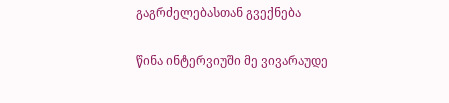გაგრძელებასთან გვექნება

წინა ინტერვიუში მე ვივარაუდე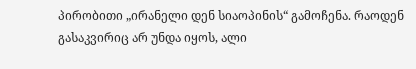პირობითი „ირანელი დენ სიაოპინის“ გამოჩენა. რაოდენ გასაკვირიც არ უნდა იყოს, ალი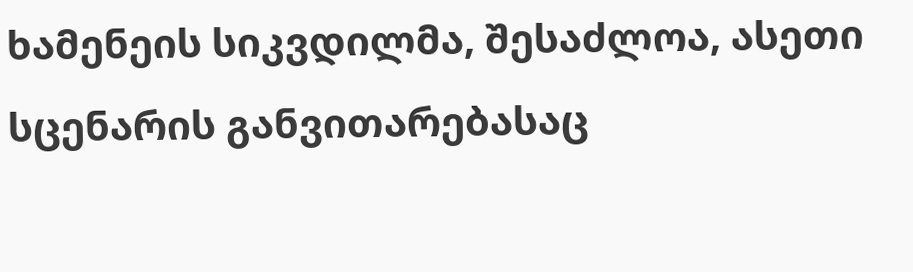ხამენეის სიკვდილმა, შესაძლოა, ასეთი სცენარის განვითარებასაც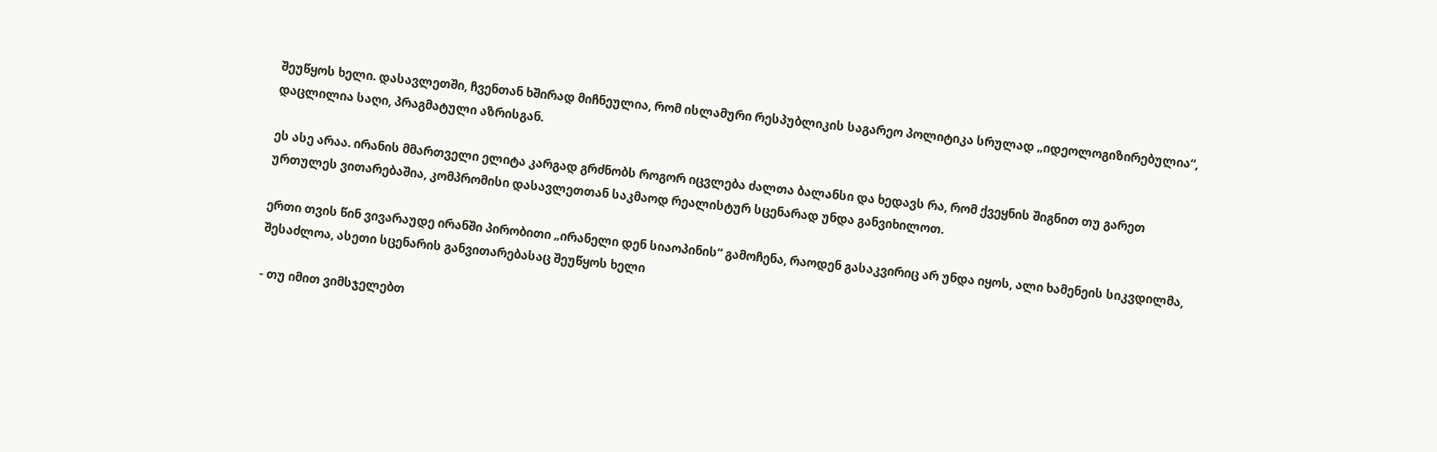შეუწყოს ხელი. დასავლეთში, ჩვენთან ხშირად მიჩნეულია, რომ ისლამური რესპუბლიკის საგარეო პოლიტიკა სრულად „იდეოლოგიზირებულია“, დაცლილია საღი, პრაგმატული აზრისგან.

ეს ასე არაა. ირანის მმართველი ელიტა კარგად გრძნობს როგორ იცვლება ძალთა ბალანსი და ხედავს რა, რომ ქვეყნის შიგნით თუ გარეთ ურთულეს ვითარებაშია, კომპრომისი დასავლეთთან საკმაოდ რეალისტურ სცენარად უნდა განვიხილოთ.

ერთი თვის წინ ვივარაუდე ირანში პირობითი „ირანელი დენ სიაოპინის“ გამოჩენა, რაოდენ გასაკვირიც არ უნდა იყოს, ალი ხამენეის სიკვდილმა, შესაძლოა, ასეთი სცენარის განვითარებასაც შეუწყოს ხელი

- თუ იმით ვიმსჯელებთ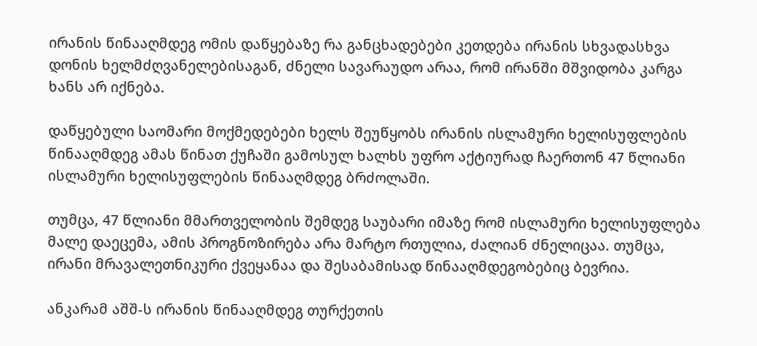ირანის წინააღმდეგ ომის დაწყებაზე რა განცხადებები კეთდება ირანის სხვადასხვა დონის ხელმძღვანელებისაგან, ძნელი სავარაუდო არაა, რომ ირანში მშვიდობა კარგა ხანს არ იქნება.

დაწყებული საომარი მოქმედებები ხელს შეუწყობს ირანის ისლამური ხელისუფლების წინააღმდეგ ამას წინათ ქუჩაში გამოსულ ხალხს უფრო აქტიურად ჩაერთონ 47 წლიანი ისლამური ხელისუფლების წინააღმდეგ ბრძოლაში.

თუმცა, 47 წლიანი მმართველობის შემდეგ საუბარი იმაზე რომ ისლამური ხელისუფლება მალე დაეცემა, ამის პროგნოზირება არა მარტო რთულია, ძალიან ძნელიცაა. თუმცა, ირანი მრავალეთნიკური ქვეყანაა და შესაბამისად წინააღმდეგობებიც ბევრია.

ანკარამ აშშ-ს ირანის წინააღმდეგ თურქეთის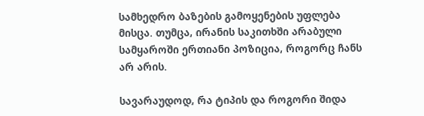სამხედრო ბაზების გამოყენების უფლება მისცა. თუმცა, ირანის საკითხში არაბული სამყაროში ერთიანი პოზიცია, როგორც ჩანს არ არის.

სავარაუდოდ, რა ტიპის და როგორი შიდა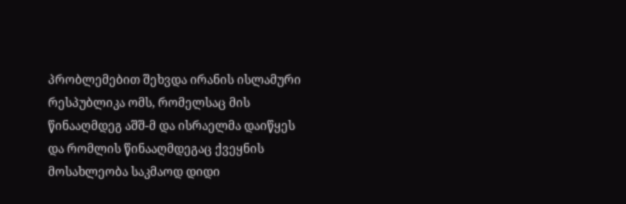პრობლემებით შეხვდა ირანის ისლამური რესპუბლიკა ომს, რომელსაც მის წინააღმდეგ აშშ-მ და ისრაელმა დაიწყეს და რომლის წინააღმდეგაც ქვეყნის მოსახლეობა საკმაოდ დიდი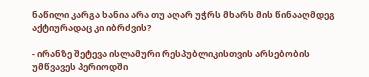ნაწილი კარგა ხანია არა თუ აღარ უჭრს მხარს მის წინააღმდეგ აქტიურადაც კი იბრძვის?

- ირანზე შეტევა ისლამური რესპუბლიკისთვის არსებობის უმწვავეს პერიოდში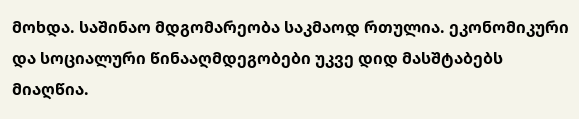მოხდა. საშინაო მდგომარეობა საკმაოდ რთულია. ეკონომიკური და სოციალური წინააღმდეგობები უკვე დიდ მასშტაბებს მიაღწია.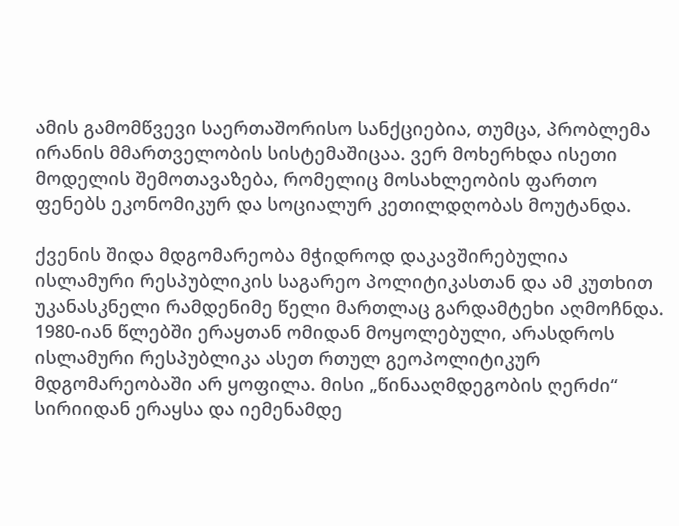ამის გამომწვევი საერთაშორისო სანქციებია, თუმცა, პრობლემა ირანის მმართველობის სისტემაშიცაა. ვერ მოხერხდა ისეთი მოდელის შემოთავაზება, რომელიც მოსახლეობის ფართო ფენებს ეკონომიკურ და სოციალურ კეთილდღობას მოუტანდა.

ქვენის შიდა მდგომარეობა მჭიდროდ დაკავშირებულია ისლამური რესპუბლიკის საგარეო პოლიტიკასთან და ამ კუთხით უკანასკნელი რამდენიმე წელი მართლაც გარდამტეხი აღმოჩნდა. 1980-იან წლებში ერაყთან ომიდან მოყოლებული, არასდროს ისლამური რესპუბლიკა ასეთ რთულ გეოპოლიტიკურ მდგომარეობაში არ ყოფილა. მისი „წინააღმდეგობის ღერძი“ სირიიდან ერაყსა და იემენამდე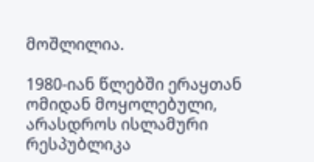მოშლილია.

1980-იან წლებში ერაყთან ომიდან მოყოლებული, არასდროს ისლამური რესპუბლიკა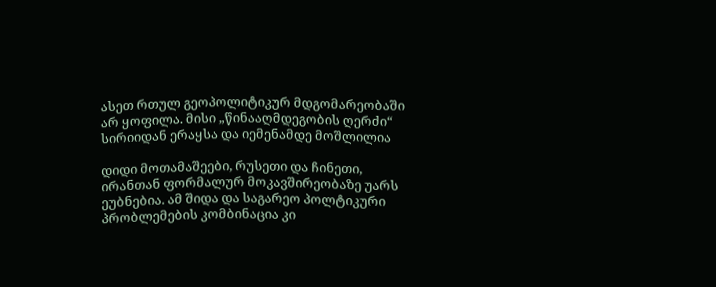ასეთ რთულ გეოპოლიტიკურ მდგომარეობაში არ ყოფილა. მისი „წინააღმდეგობის ღერძი“ სირიიდან ერაყსა და იემენამდე მოშლილია

დიდი მოთამაშეები, რუსეთი და ჩინეთი, ირანთან ფორმალურ მოკავშირეობაზე უარს ეუბნებია. ამ შიდა და საგარეო პოლტიკური პრობლემების კომბინაცია კი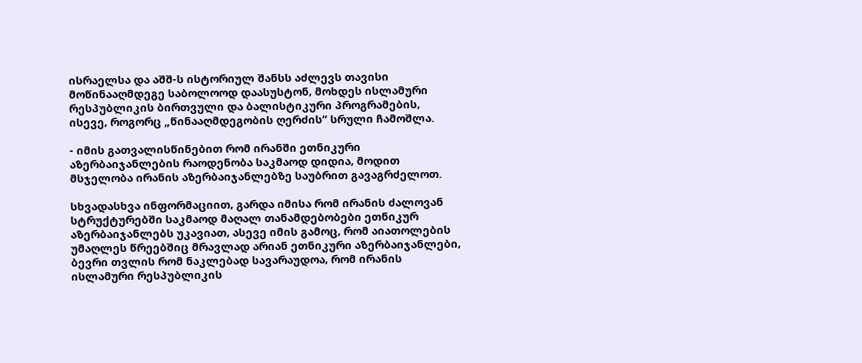ისრაელსა და აშშ-ს ისტორიულ შანსს აძლევს თავისი მოწინააღმდეგე საბოლოოდ დაასუსტონ, მოხდეს ისლამური რესპუბლიკის ბირთვული და ბალისტიკური პროგრამების, ისევე, როგორც „წინააღმდეგობის ღერძის“ სრული ჩამოშლა.

- იმის გათვალისწინებით რომ ირანში ეთნიკური აზერბაიჯანლების რაოდენობა საკმაოდ დიდია, მოდით მსჯელობა ირანის აზერბაიჯანლებზე საუბრით გავაგრძელოთ.

სხვადასხვა ინფორმაციით, გარდა იმისა რომ ირანის ძალოვან სტრუქტურებში საკმაოდ მაღალ თანამდებობები ეთნიკურ აზერბაიჯანლებს უკავიათ, ასევე იმის გამოც, რომ აიათოლების უმაღლეს წრეებშიც მრავლად არიან ეთნიკური აზერბაიჯანლები, ბევრი თვლის რომ ნაკლებად სავარაუდოა, რომ ირანის ისლამური რესპუბლიკის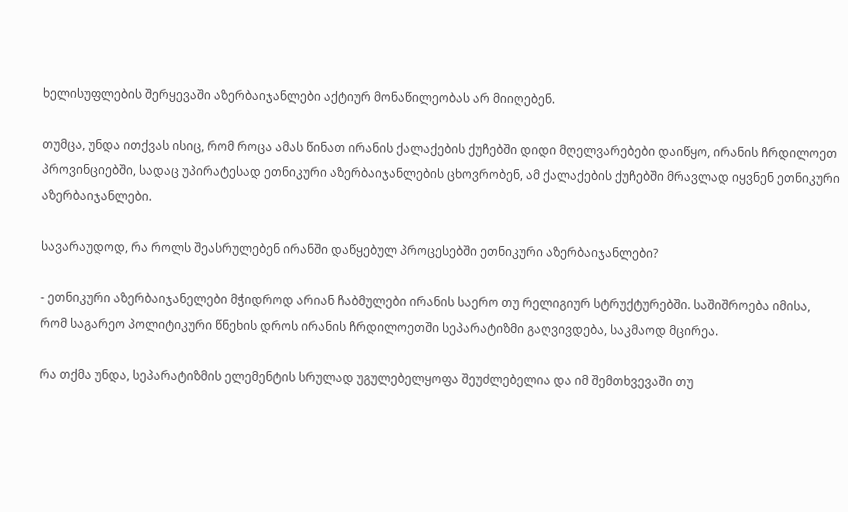ხელისუფლების შერყევაში აზერბაიჯანლები აქტიურ მონაწილეობას არ მიიღებენ.

თუმცა, უნდა ითქვას ისიც, რომ როცა ამას წინათ ირანის ქალაქების ქუჩებში დიდი მღელვარებები დაიწყო, ირანის ჩრდილოეთ პროვინციებში, სადაც უპირატესად ეთნიკური აზერბაიჯანლების ცხოვრობენ, ამ ქალაქების ქუჩებში მრავლად იყვნენ ეთნიკური აზერბაიჯანლები.

სავარაუდოდ, რა როლს შეასრულებენ ირანში დაწყებულ პროცესებში ეთნიკური აზერბაიჯანლები?

- ეთნიკური აზერბაიჯანელები მჭიდროდ არიან ჩაბმულები ირანის საერო თუ რელიგიურ სტრუქტურებში. საშიშროება იმისა, რომ საგარეო პოლიტიკური წნეხის დროს ირანის ჩრდილოეთში სეპარატიზმი გაღვივდება, საკმაოდ მცირეა.

რა თქმა უნდა, სეპარატიზმის ელემენტის სრულად უგულებელყოფა შეუძლებელია და იმ შემთხვევაში თუ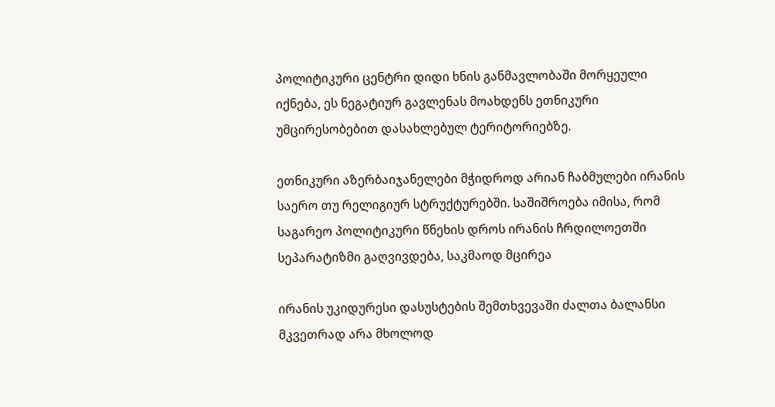პოლიტიკური ცენტრი დიდი ხნის განმავლობაში მორყეული იქნება, ეს ნეგატიურ გავლენას მოახდენს ეთნიკური უმცირესობებით დასახლებულ ტერიტორიებზე.

ეთნიკური აზერბაიჯანელები მჭიდროდ არიან ჩაბმულები ირანის საერო თუ რელიგიურ სტრუქტურებში. საშიშროება იმისა, რომ საგარეო პოლიტიკური წნეხის დროს ირანის ჩრდილოეთში სეპარატიზმი გაღვივდება, საკმაოდ მცირეა

ირანის უკიდურესი დასუსტების შემთხვევაში ძალთა ბალანსი მკვეთრად არა მხოლოდ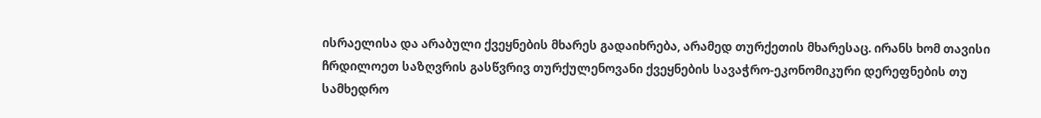ისრაელისა და არაბული ქვეყნების მხარეს გადაიხრება, არამედ თურქეთის მხარესაც. ირანს ხომ თავისი ჩრდილოეთ საზღვრის გასწვრივ თურქულენოვანი ქვეყნების სავაჭრო-ეკონომიკური დერეფნების თუ სამხედრო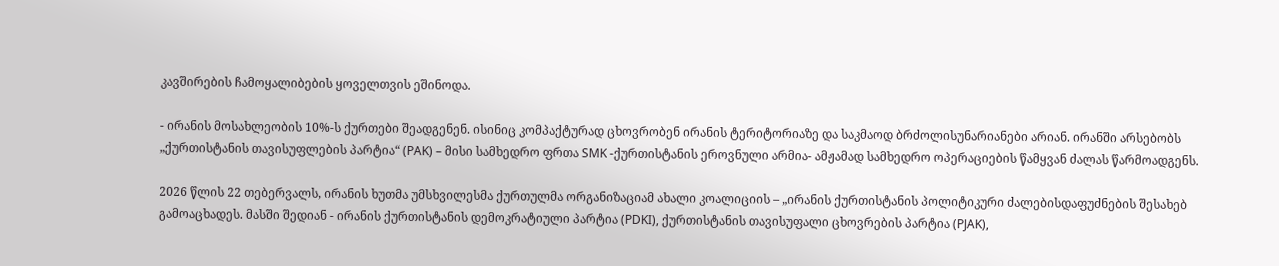კავშირების ჩამოყალიბების ყოველთვის ეშინოდა.

- ირანის მოსახლეობის 10%-ს ქურთები შეადგენენ. ისინიც კომპაქტურად ცხოვრობენ ირანის ტერიტორიაზე და საკმაოდ ბრძოლისუნარიანები არიან. ირანში არსებობს „ქურთისტანის თავისუფლების პარტია“ (PAK) – მისი სამხედრო ფრთა SMK -ქურთისტანის ეროვნული არმია- ამჟამად სამხედრო ოპერაციების წამყვან ძალას წარმოადგენს.

2026 წლის 22 თებერვალს, ირანის ხუთმა უმსხვილესმა ქურთულმა ორგანიზაციამ ახალი კოალიციის – „ირანის ქურთისტანის პოლიტიკური ძალებისდაფუძნების შესახებ გამოაცხადეს. მასში შედიან - ირანის ქურთისტანის დემოკრატიული პარტია (PDKI), ქურთისტანის თავისუფალი ცხოვრების პარტია (PJAK),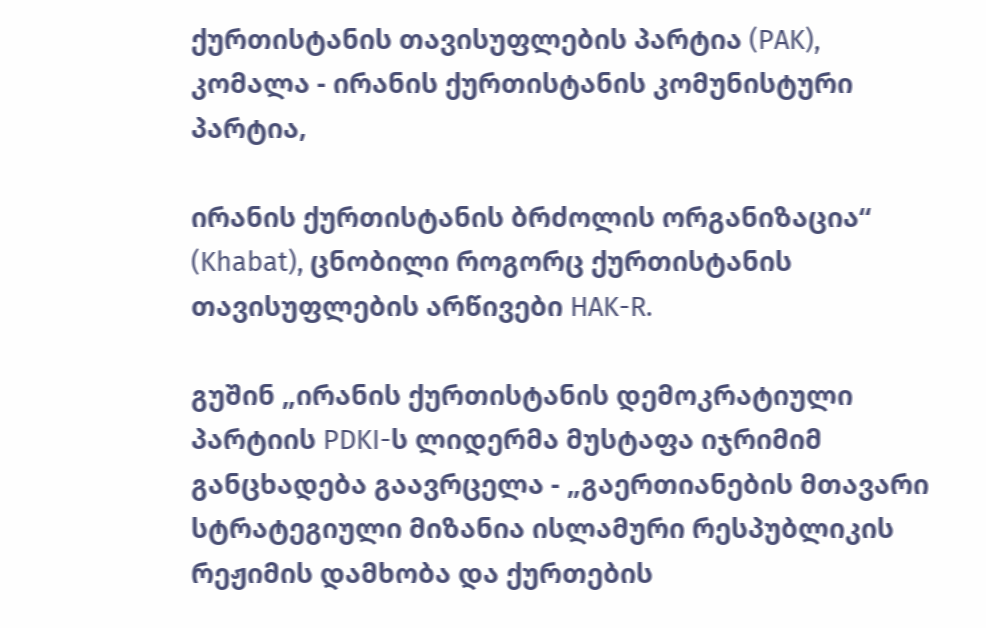ქურთისტანის თავისუფლების პარტია (PAK), კომალა - ირანის ქურთისტანის კომუნისტური პარტია,

ირანის ქურთისტანის ბრძოლის ორგანიზაცია“ (Khabat), ცნობილი როგორც ქურთისტანის თავისუფლების არწივები HAK-R.

გუშინ „ირანის ქურთისტანის დემოკრატიული პარტიის PDKI-ს ლიდერმა მუსტაფა იჯრიმიმ განცხადება გაავრცელა - „გაერთიანების მთავარი სტრატეგიული მიზანია ისლამური რესპუბლიკის რეჟიმის დამხობა და ქურთების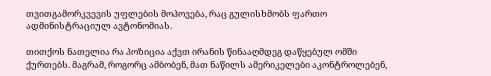თვითგამორკვევის უფლების მოპოვება, რაც გულისხმობს ფართო ადმინისტრაციულ ავტონომიას.

თითქოს ნათელია რა პოზიცია აქვთ ირანის წინააღმდეგ დაწყებულ ომში ქურთებს. მაგრამ, როგორც ამბობენ, მათ ნაწილს ამერიკელები აკონტროლებენ,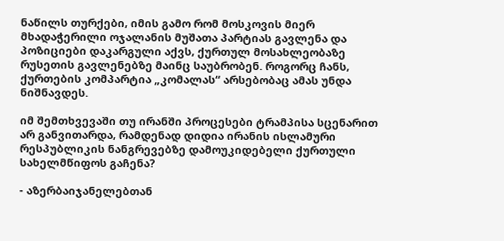ნაწილს თურქები, იმის გამო რომ მოსკოვის მიერ მხადაჭერილი ოჯალანის მუშათა პარტიას გავლენა და პოზიციები დაკარგული აქვს, ქურთულ მოსახლეობაზე რუსეთის გავლენებზე მაინც საუბრობენ. როგორც ჩანს, ქურთების კომპარტია „კომალას“ არსებობაც ამას უნდა ნიშნავდეს.

იმ შემთხვევაში თუ ირანში პროცესები ტრამპისა სცენარით არ განვითარდა, რამდენად დიდია ირანის ისლამური რესპუბლიკის ნანგრევებზე დამოუკიდებელი ქურთული სახელმწიფოს გაჩენა?

- აზერბაიჯანელებთან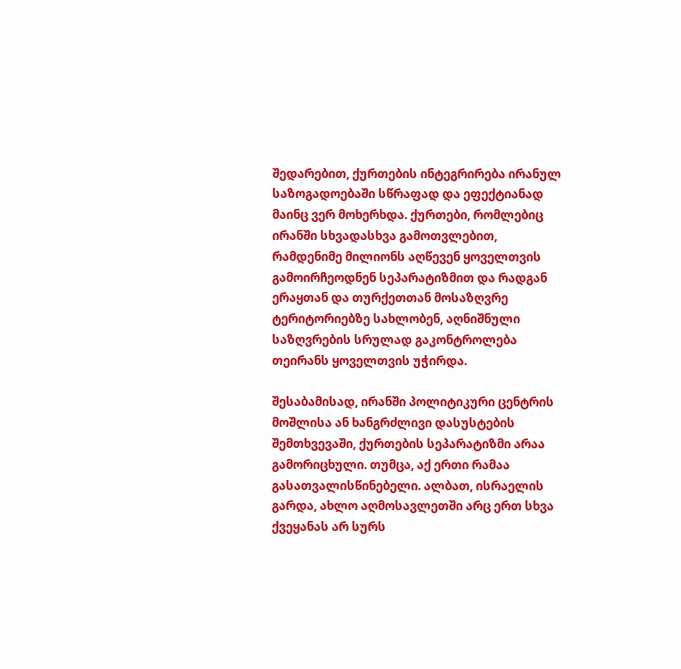შედარებით, ქურთების ინტეგრირება ირანულ საზოგადოებაში სწრაფად და ეფექტიანად მაინც ვერ მოხერხდა. ქურთები, რომლებიც ირანში სხვადასხვა გამოთვლებით, რამდენიმე მილიონს აღწევენ ყოველთვის გამოირჩეოდნენ სეპარატიზმით და რადგან ერაყთან და თურქეთთან მოსაზღვრე ტერიტორიებზე სახლობენ, აღნიშნული საზღვრების სრულად გაკონტროლება თეირანს ყოველთვის უჭირდა.

შესაბამისად, ირანში პოლიტიკური ცენტრის მოშლისა ან ხანგრძლივი დასუსტების შემთხვევაში, ქურთების სეპარატიზმი არაა გამორიცხული. თუმცა, აქ ერთი რამაა გასათვალისწინებელი. ალბათ, ისრაელის გარდა, ახლო აღმოსავლეთში არც ერთ სხვა ქვეყანას არ სურს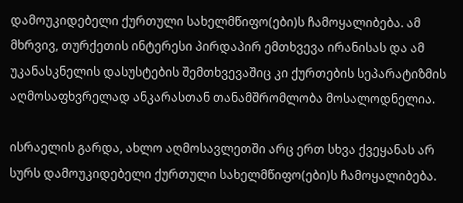დამოუკიდებელი ქურთული სახელმწიფო(ები)ს ჩამოყალიბება. ამ მხრვივ, თურქეთის ინტერესი პირდაპირ ემთხვევა ირანისას და ამ უკანასკნელის დასუსტების შემთხვევაშიც კი ქურთების სეპარატიზმის აღმოსაფხვრელად ანკარასთან თანამშრომლობა მოსალოდნელია.

ისრაელის გარდა, ახლო აღმოსავლეთში არც ერთ სხვა ქვეყანას არ სურს დამოუკიდებელი ქურთული სახელმწიფო(ები)ს ჩამოყალიბება.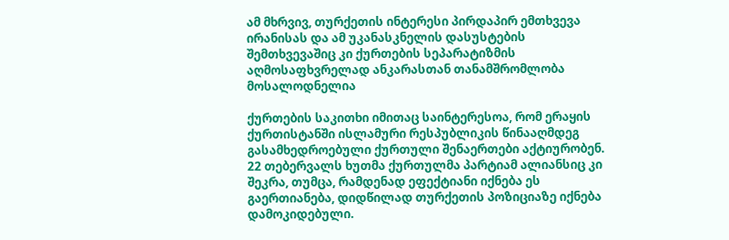ამ მხრვივ, თურქეთის ინტერესი პირდაპირ ემთხვევა ირანისას და ამ უკანასკნელის დასუსტების შემთხვევაშიც კი ქურთების სეპარატიზმის აღმოსაფხვრელად ანკარასთან თანამშრომლობა მოსალოდნელია

ქურთების საკითხი იმითაც საინტერესოა, რომ ერაყის ქურთისტანში ისლამური რესპუბლიკის წინააღმდეგ გასამხედროებული ქურთული შენაერთები აქტიურობენ. 22 თებერვალს ხუთმა ქურთულმა პარტიამ ალიანსიც კი შეკრა, თუმცა, რამდენად ეფექტიანი იქნება ეს გაერთიანება, დიდწილად თურქეთის პოზიციაზე იქნება დამოკიდებული.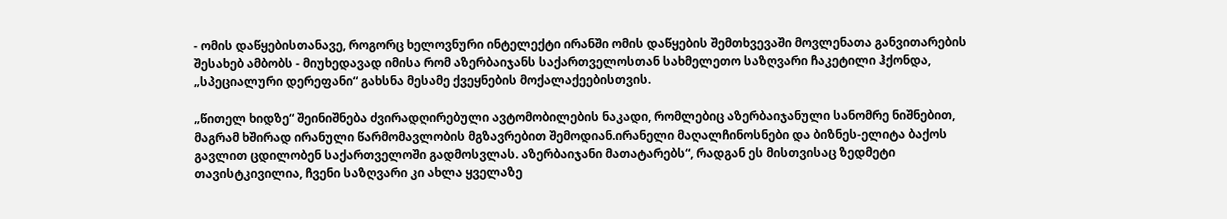- ომის დაწყებისთანავე, როგორც ხელოვნური ინტელექტი ირანში ომის დაწყების შემთხვევაში მოვლენათა განვითარების შესახებ ამბობს - მიუხედავად იმისა რომ აზერბაიჯანს საქართველოსთან სახმელეთო საზღვარი ჩაკეტილი ჰქონდა, „სპეციალური დერეფანი“ გახსნა მესამე ქვეყნების მოქალაქეებისთვის.

„წითელ ხიდზე“ შეინიშნება ძვირადღირებული ავტომობილების ნაკადი, რომლებიც აზერბაიჯანული სანომრე ნიშნებით, მაგრამ ხშირად ირანული წარმომავლობის მგზავრებით შემოდიან.ირანელი მაღალჩინოსნები და ბიზნეს-ელიტა ბაქოს გავლით ცდილობენ საქართველოში გადმოსვლას. აზერბაიჯანი მათატარებს“, რადგან ეს მისთვისაც ზედმეტი თავისტკივილია, ჩვენი საზღვარი კი ახლა ყველაზე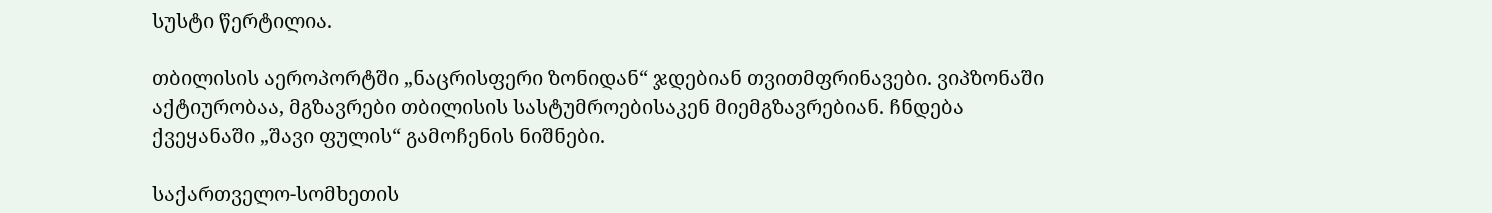სუსტი წერტილია.

თბილისის აეროპორტში „ნაცრისფერი ზონიდან“ ჯდებიან თვითმფრინავები. ვიპზონაში აქტიურობაა, მგზავრები თბილისის სასტუმროებისაკენ მიემგზავრებიან. ჩნდება ქვეყანაში „შავი ფულის“ გამოჩენის ნიშნები.

საქართველო-სომხეთის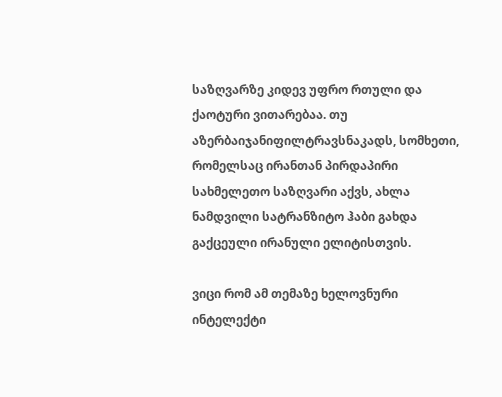საზღვარზე კიდევ უფრო რთული და ქაოტური ვითარებაა. თუ აზერბაიჯანიფილტრავსნაკადს, სომხეთი, რომელსაც ირანთან პირდაპირი სახმელეთო საზღვარი აქვს, ახლა ნამდვილი სატრანზიტო ჰაბი გახდა გაქცეული ირანული ელიტისთვის.

ვიცი რომ ამ თემაზე ხელოვნური ინტელექტი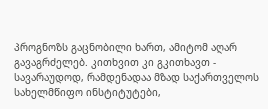პროგნოზს გაცნობილი ხართ, ამიტომ აღარ გავაგრძელებ. კითხვით კი გკითხავთ - სავარაუდოდ, რამდენადაა მზად საქართველოს სახელმწიფო ინსტიტუტები,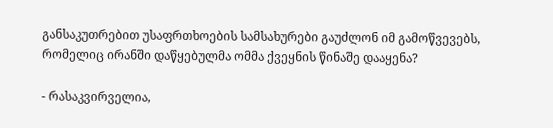განსაკუთრებით უსაფრთხოების სამსახურები გაუძლონ იმ გამოწვევებს, რომელიც ირანში დაწყებულმა ომმა ქვეყნის წინაშე დააყენა?

- რასაკვირველია,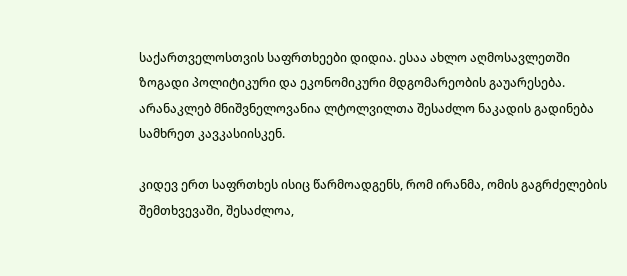საქართველოსთვის საფრთხეები დიდია. ესაა ახლო აღმოსავლეთში ზოგადი პოლიტიკური და ეკონომიკური მდგომარეობის გაუარესება. არანაკლებ მნიშვნელოვანია ლტოლვილთა შესაძლო ნაკადის გადინება სამხრეთ კავკასიისკენ.

კიდევ ერთ საფრთხეს ისიც წარმოადგენს, რომ ირანმა, ომის გაგრძელების შემთხვევაში, შესაძლოა,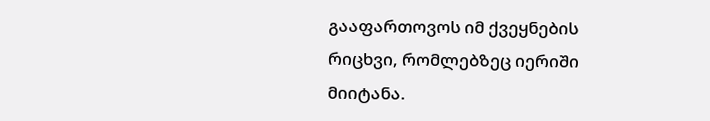გააფართოვოს იმ ქვეყნების რიცხვი, რომლებზეც იერიში მიიტანა.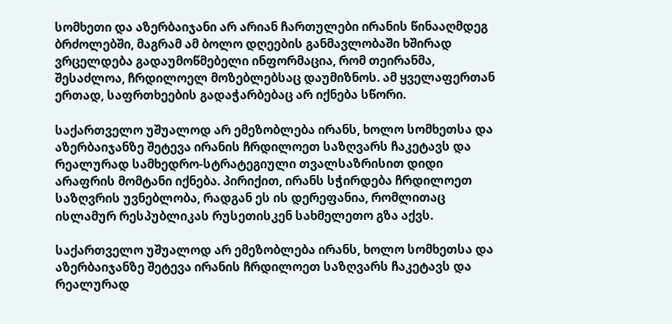სომხეთი და აზერბაიჯანი არ არიან ჩართულები ირანის წინააღმდეგ ბრძოლებში, მაგრამ ამ ბოლო დღეების განმავლობაში ხშირად ვრცელდება გადაუმოწმებელი ინფორმაცია, რომ თეირანმა, შესაძლოა, ჩრდილოელ მოზებლებსაც დაუმიზნოს. ამ ყველაფერთან ერთად, საფრთხეების გადაჭარბებაც არ იქნება სწორი.

საქართველო უშუალოდ არ ემეზობლება ირანს, ხოლო სომხეთსა და აზერბაიჯანზე შეტევა ირანის ჩრდილოეთ საზღვარს ჩაკეტავს და რეალურად სამხედრო-სტრატეგიული თვალსაზრისით დიდი არაფრის მომტანი იქნება. პირიქით, ირანს სჭირდება ჩრდილოეთ საზღვრის უვნებლობა, რადგან ეს ის დერეფანია, რომლითაც ისლამურ რესპუბლიკას რუსეთისკენ სახმელეთო გზა აქვს.

საქართველო უშუალოდ არ ემეზობლება ირანს, ხოლო სომხეთსა და აზერბაიჯანზე შეტევა ირანის ჩრდილოეთ საზღვარს ჩაკეტავს და რეალურად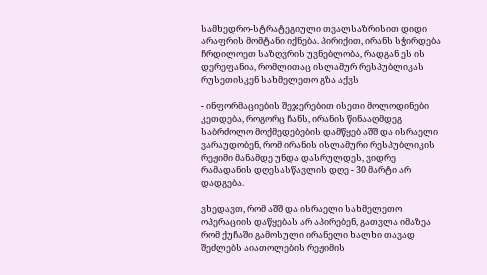სამხედრო-სტრატეგიული თვალსაზრისით დიდი არაფრის მომტანი იქნება. პირიქით, ირანს სჭირდება ჩრდილოეთ საზღვრის უვნებლობა, რადგან ეს ის დერეფანია, რომლითაც ისლამურ რესპუბლიკას რუსეთისკენ სახმელეთო გზა აქვს

- ინფორმაციების შეჯერებით ისეთი მოლოდინები კეთდება, როგორც ჩანს, ირანის წინააღმდეგ საბრძოლო მოქმედებების დამწყებ აშშ და ისრაელი ვარაუდობენ, რომ ირანის ისლამური რესპუბლიკის რეჟიმი მანამდე უნდა დასრულდეს, ვიდრე რამადანის დღესასწავლის დღე - 30 მარტი არ დადგება.

ვხედავთ, რომ აშშ და ისრაელი სახმელეთო ოპერაციის დაწყებას არ აპირებენ, გათვლა იმაზეა რომ ქუჩაში გამოსული ირანელი ხალხი თავად შეძლებს აიათოლების რეჟიმის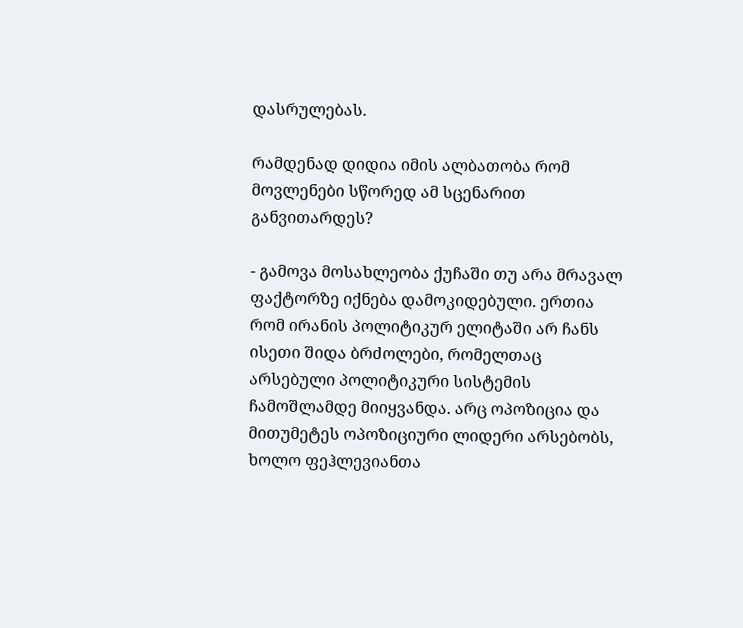დასრულებას.

რამდენად დიდია იმის ალბათობა რომ მოვლენები სწორედ ამ სცენარით განვითარდეს?

- გამოვა მოსახლეობა ქუჩაში თუ არა მრავალ ფაქტორზე იქნება დამოკიდებული. ერთია რომ ირანის პოლიტიკურ ელიტაში არ ჩანს ისეთი შიდა ბრძოლები, რომელთაც არსებული პოლიტიკური სისტემის ჩამოშლამდე მიიყვანდა. არც ოპოზიცია და მითუმეტეს ოპოზიციური ლიდერი არსებობს, ხოლო ფეჰლევიანთა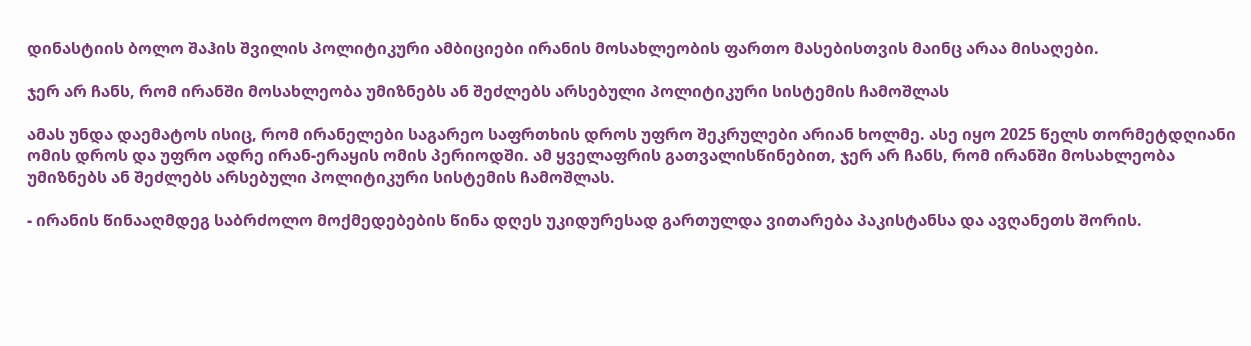დინასტიის ბოლო შაჰის შვილის პოლიტიკური ამბიციები ირანის მოსახლეობის ფართო მასებისთვის მაინც არაა მისაღები.

ჯერ არ ჩანს, რომ ირანში მოსახლეობა უმიზნებს ან შეძლებს არსებული პოლიტიკური სისტემის ჩამოშლას

ამას უნდა დაემატოს ისიც, რომ ირანელები საგარეო საფრთხის დროს უფრო შეკრულები არიან ხოლმე. ასე იყო 2025 წელს თორმეტდღიანი ომის დროს და უფრო ადრე ირან-ერაყის ომის პერიოდში. ამ ყველაფრის გათვალისწინებით, ჯერ არ ჩანს, რომ ირანში მოსახლეობა უმიზნებს ან შეძლებს არსებული პოლიტიკური სისტემის ჩამოშლას.

- ირანის წინააღმდეგ საბრძოლო მოქმედებების წინა დღეს უკიდურესად გართულდა ვითარება პაკისტანსა და ავღანეთს შორის.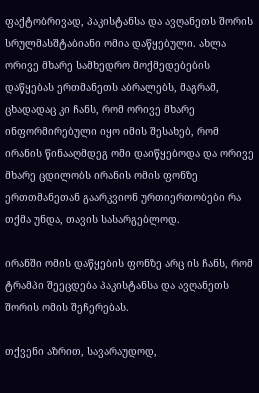ფაქტობრივად, პაკისტანსა და ავღანეთს შორის სრულმასშტაბიანი ომია დაწყებული. ახლა ორივე მხარე სამხედრო მოქმედებების დაწყებას ერთმანეთს აბრალებს, მაგრამ, ცხადადაც კი ჩანს, რომ ორივე მხარე ინფორმირებული იყო იმის შესახებ, რომ ირანის წინააღმდეგ ომი დაიწყებოდა და ორივე მხარე ცდილობს ირანის ომის ფონზე ერთთმანეთან გაარკვიონ ურთიერთობები რა თქმა უნდა, თავის სასარგებლოდ.

ირანში ომის დაწყების ფონზე არც ის ჩანს, რომ ტრამპი შეეცდება პაკისტანსა და ავღანეთს შორის ომის შეჩერებას.

თქვენი აზრით, სავარაუდოდ,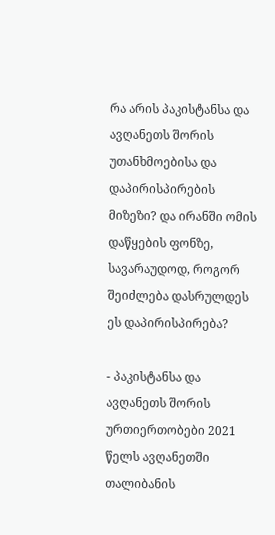რა არის პაკისტანსა და ავღანეთს შორის უთანხმოებისა და დაპირისპირების მიზეზი? და ირანში ომის დაწყების ფონზე, სავარაუდოდ, როგორ შეიძლება დასრულდეს ეს დაპირისპირება?

- პაკისტანსა და ავღანეთს შორის ურთიერთობები 2021 წელს ავღანეთში თალიბანის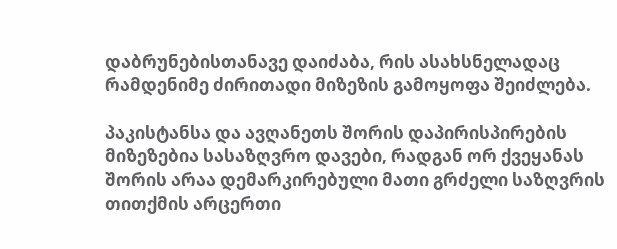დაბრუნებისთანავე დაიძაბა, რის ასახსნელადაც რამდენიმე ძირითადი მიზეზის გამოყოფა შეიძლება.

პაკისტანსა და ავღანეთს შორის დაპირისპირების მიზეზებია სასაზღვრო დავები, რადგან ორ ქვეყანას შორის არაა დემარკირებული მათი გრძელი საზღვრის თითქმის არცერთი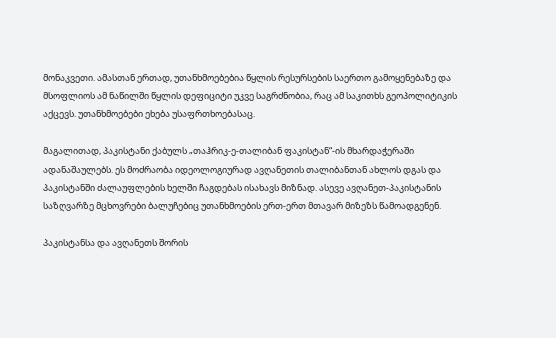მონაკვეთი. ამასთან ერთად, უთანხმოებებია წყლის რესურსების საერთო გამოყენებაზე და მსოფლიოს ამ ნაწილში წყლის დეფიციტი უკვე საგრძნობია, რაც ამ საკითხს გეოპოლიტიკის აქცევს. უთანხმოებები ეხება უსაფრთხოებასაც.

მაგალითად, პაკისტანი ქაბულს „თაჰრიკ-ე-თალიბან ფაკისტან“-ის მხარდაჭერაში ადანაშაულებს. ეს მოძრაობა იდეოლოგიურად ავღანეთის თალიბანთან ახლოს დგას და პაკისტანში ძალაუფლების ხელში ჩაგდებას ისახავს მიზნად. ასევე ავღანეთ-პაკისტანის საზღვარზე მცხოვრები ბალუჩებიც უთანხმოების ერთ-ერთ მთავარ მიზეზს წამოადგენენ.

პაკისტანსა და ავღანეთს შორის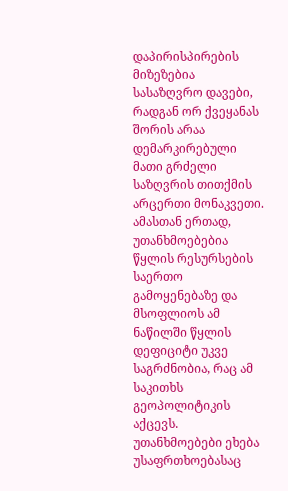დაპირისპირების მიზეზებია სასაზღვრო დავები, რადგან ორ ქვეყანას შორის არაა დემარკირებული მათი გრძელი საზღვრის თითქმის არცერთი მონაკვეთი. ამასთან ერთად, უთანხმოებებია წყლის რესურსების საერთო გამოყენებაზე და მსოფლიოს ამ ნაწილში წყლის დეფიციტი უკვე საგრძნობია, რაც ამ საკითხს გეოპოლიტიკის აქცევს. უთანხმოებები ეხება უსაფრთხოებასაც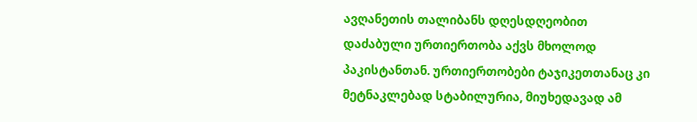ავღანეთის თალიბანს დღესდღეობით დაძაბული ურთიერთობა აქვს მხოლოდ პაკისტანთან. ურთიერთობები ტაჯიკეთთანაც კი მეტნაკლებად სტაბილურია, მიუხედავად ამ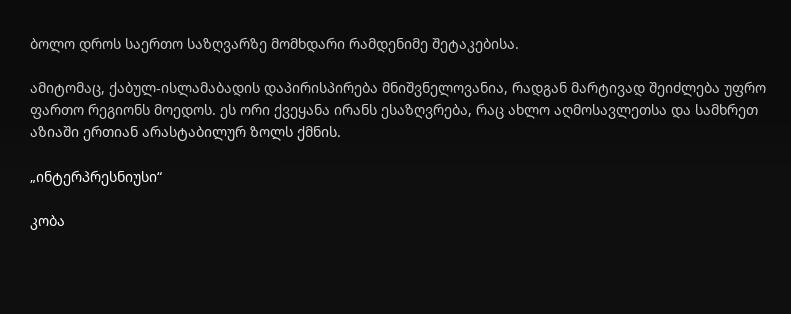ბოლო დროს საერთო საზღვარზე მომხდარი რამდენიმე შეტაკებისა.

ამიტომაც, ქაბულ-ისლამაბადის დაპირისპირება მნიშვნელოვანია, რადგან მარტივად შეიძლება უფრო ფართო რეგიონს მოედოს. ეს ორი ქვეყანა ირანს ესაზღვრება, რაც ახლო აღმოსავლეთსა და სამხრეთ აზიაში ერთიან არასტაბილურ ზოლს ქმნის.

„ინტერპრესნიუსი“

კობა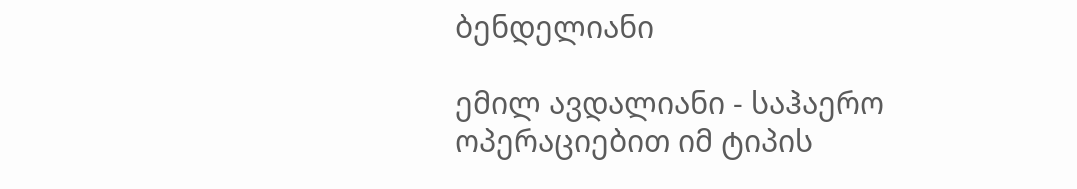ბენდელიანი

ემილ ავდალიანი - საჰაერო ოპერაციებით იმ ტიპის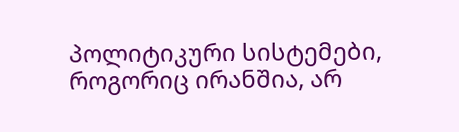პოლიტიკური სისტემები, როგორიც ირანშია, არ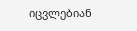იცვლებიან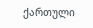ქართული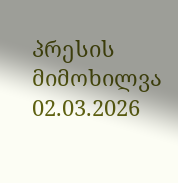პრესის მიმოხილვა 02.03.2026